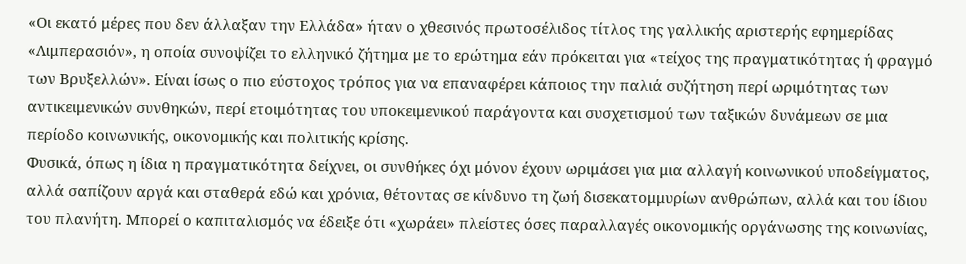«Οι εκατό μέρες που δεν άλλαξαν την Ελλάδα» ήταν ο χθεσινός πρωτοσέλιδος τίτλος της γαλλικής αριστερής εφημερίδας «Λιμπερασιόν», η οποία συνοψίζει το ελληνικό ζήτημα με το ερώτημα εάν πρόκειται για «τείχος της πραγματικότητας ή φραγμό των Βρυξελλών». Είναι ίσως ο πιο εύστοχος τρόπος για να επαναφέρει κάποιος την παλιά συζήτηση περί ωριμότητας των αντικειμενικών συνθηκών, περί ετοιμότητας του υποκειμενικού παράγοντα και συσχετισμού των ταξικών δυνάμεων σε μια περίοδο κοινωνικής, οικονομικής και πολιτικής κρίσης.
Φυσικά, όπως η ίδια η πραγματικότητα δείχνει, οι συνθήκες όχι μόνον έχουν ωριμάσει για μια αλλαγή κοινωνικού υποδείγματος, αλλά σαπίζουν αργά και σταθερά εδώ και χρόνια, θέτοντας σε κίνδυνο τη ζωή δισεκατομμυρίων ανθρώπων, αλλά και του ίδιου του πλανήτη. Μπορεί ο καπιταλισμός να έδειξε ότι «χωράει» πλείστες όσες παραλλαγές οικονομικής οργάνωσης της κοινωνίας,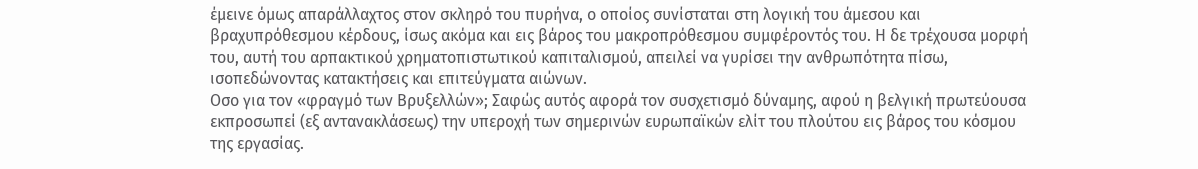έμεινε όμως απαράλλαχτος στον σκληρό του πυρήνα, ο οποίος συνίσταται στη λογική του άμεσου και βραχυπρόθεσμου κέρδους, ίσως ακόμα και εις βάρος του μακροπρόθεσμου συμφέροντός του. Η δε τρέχουσα μορφή του, αυτή του αρπακτικού χρηματοπιστωτικού καπιταλισμού, απειλεί να γυρίσει την ανθρωπότητα πίσω, ισοπεδώνοντας κατακτήσεις και επιτεύγματα αιώνων.
Οσο για τον «φραγμό των Βρυξελλών»; Σαφώς αυτός αφορά τον συσχετισμό δύναμης, αφού η βελγική πρωτεύουσα εκπροσωπεί (εξ αντανακλάσεως) την υπεροχή των σημερινών ευρωπαϊκών ελίτ του πλούτου εις βάρος του κόσμου της εργασίας.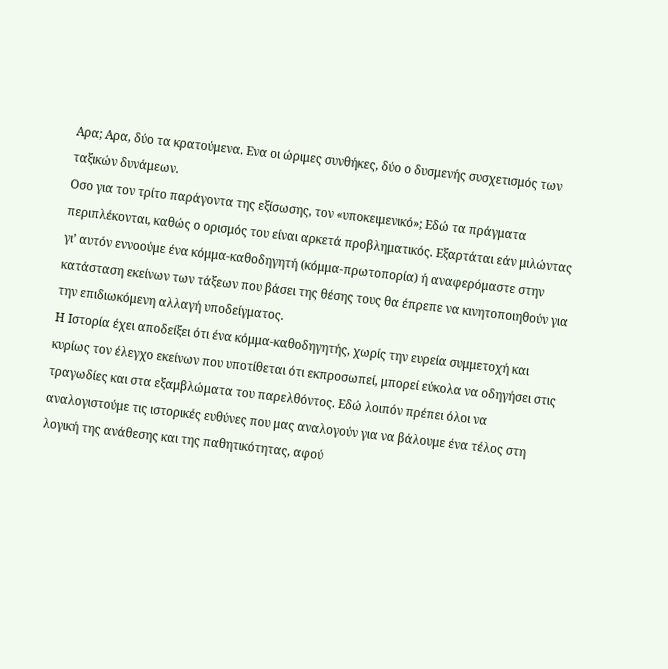Αρα; Αρα, δύο τα κρατούμενα. Ενα οι ώριμες συνθήκες, δύο ο δυσμενής συσχετισμός των ταξικών δυνάμεων.
Οσο για τον τρίτο παράγοντα της εξίσωσης, τον «υποκειμενικό»; Εδώ τα πράγματα περιπλέκονται, καθώς ο ορισμός του είναι αρκετά προβληματικός. Εξαρτάται εάν μιλώντας γι’ αυτόν εννοούμε ένα κόμμα-καθοδηγητή (κόμμα-πρωτοπορία) ή αναφερόμαστε στην κατάσταση εκείνων των τάξεων που βάσει της θέσης τους θα έπρεπε να κινητοποιηθούν για την επιδιωκόμενη αλλαγή υποδείγματος.
Η Ιστορία έχει αποδείξει ότι ένα κόμμα-καθοδηγητής, χωρίς την ευρεία συμμετοχή και κυρίως τον έλεγχο εκείνων που υποτίθεται ότι εκπροσωπεί, μπορεί εύκολα να οδηγήσει στις τραγωδίες και στα εξαμβλώματα του παρελθόντος. Εδώ λοιπόν πρέπει όλοι να αναλογιστούμε τις ιστορικές ευθύνες που μας αναλογούν για να βάλουμε ένα τέλος στη λογική της ανάθεσης και της παθητικότητας, αφού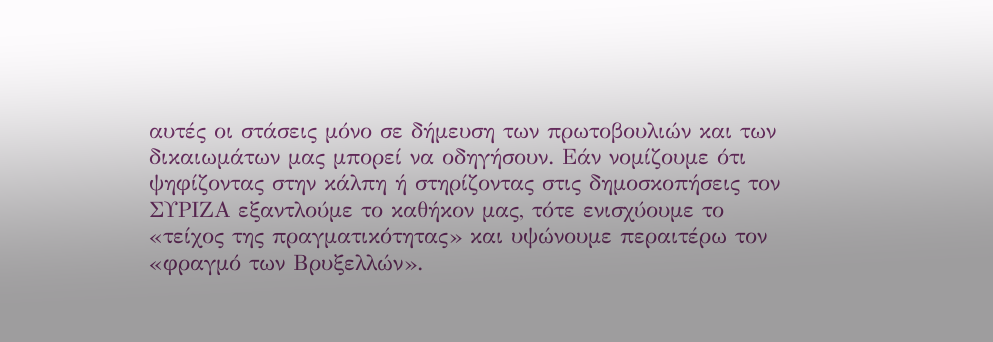αυτές οι στάσεις μόνο σε δήμευση των πρωτοβουλιών και των δικαιωμάτων μας μπορεί να οδηγήσουν. Εάν νομίζουμε ότι ψηφίζοντας στην κάλπη ή στηρίζοντας στις δημοσκοπήσεις τον ΣΥΡΙΖΑ εξαντλούμε το καθήκον μας, τότε ενισχύουμε το «τείχος της πραγματικότητας» και υψώνουμε περαιτέρω τον «φραγμό των Βρυξελλών».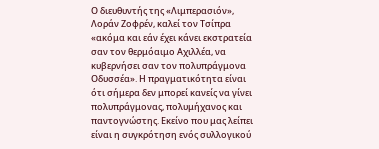Ο διευθυντής της «Λιμπερασιόν», Λοράν Ζοφρέν, καλεί τον Τσίπρα «ακόμα και εάν έχει κάνει εκστρατεία σαν τον θερμόαιμο Αχιλλέα, να κυβερνήσει σαν τον πολυπράγμονα Οδυσσέα». Η πραγματικότητα είναι ότι σήμερα δεν μπορεί κανείς να γίνει πολυπράγμονας, πολυμήχανος και παντογνώστης. Εκείνο που μας λείπει είναι η συγκρότηση ενός συλλογικού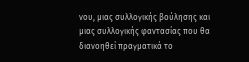νου, μιας συλλογικής βούλησης και μιας συλλογικής φαντασίας που θα διανοηθεί πραγματικά το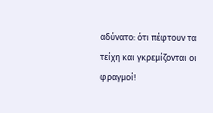αδύνατο: ότι πέφτουν τα τείχη και γκρεμίζονται οι φραγμοί!